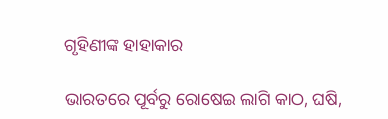ଗୃହିଣୀଙ୍କ ହାହାକାର

ଭାରତରେ ପୂର୍ବରୁ ରୋଷେଇ ଲାଗି କାଠ, ଘଷି,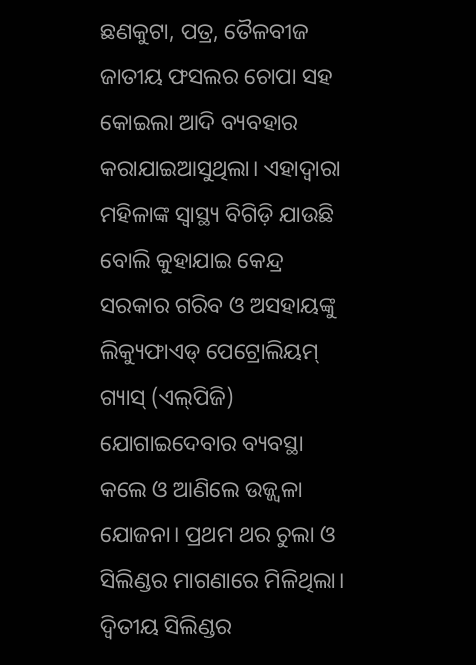ଛଣକୁଟା, ପତ୍ର, ତୈଳବୀଜ ଜାତୀୟ ଫସଲର ଚୋପା ସହ କୋଇଲା ଆଦି ବ୍ୟବହାର କରାଯାଇଆସୁଥିଲା। ଏହାଦ୍ୱାରା ମହିଳାଙ୍କ ସ୍ବାସ୍ଥ୍ୟ ବିଗିଡ଼ି ଯାଉଛି ବୋଲି କୁହାଯାଇ କେନ୍ଦ୍ର ସରକାର ଗରିବ ଓ ଅସହାୟଙ୍କୁ ଲିକ୍ୟୁଫାଏଡ୍‌ ପେଟ୍ରୋଲିୟମ୍‌ ଗ୍ୟାସ୍‌ (ଏଲ୍‌ପିଜି) ଯୋଗାଇଦେବାର ବ୍ୟବସ୍ଥା କଲେ ଓ ଆଣିଲେ ଉଜ୍ଜ୍ୱଳା ଯୋଜନା। ପ୍ରଥମ ଥର ଚୁଲା ଓ ସିଲିଣ୍ଡର ମାଗଣାରେ ମିଳିଥିଲା। ଦ୍ୱିତୀୟ ସିଲିଣ୍ଡର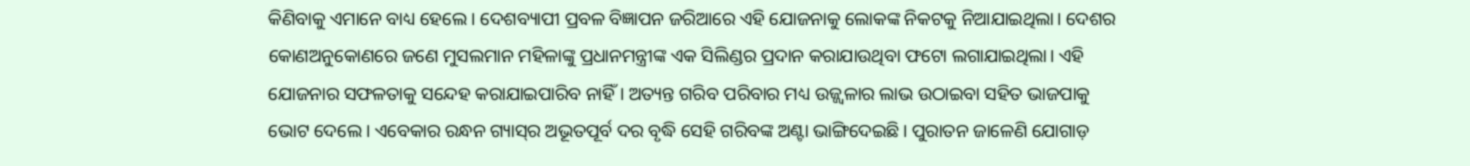କିଣିବାକୁ ଏମାନେ ବାଧ୍ୟ ହେଲେ। ଦେଶବ୍ୟାପୀ ପ୍ରବଳ ବିଜ୍ଞାପନ ଜରିଆରେ ଏହି ଯୋଜନାକୁ ଲୋକଙ୍କ ନିକଟକୁ ନିଆଯାଇଥିଲା। ଦେଶର କୋଣଅନୁକୋଣରେ ଜଣେ ମୁସଲମାନ ମହିଳାଙ୍କୁ ପ୍ରଧାନମନ୍ତ୍ରୀଙ୍କ ଏକ ସିଲିଣ୍ଡର ପ୍ରଦାନ କରାଯାଉଥିବା ଫଟୋ ଲଗାଯାଇଥିଲା। ଏହି ଯୋଜନାର ସଫଳତାକୁ ସନ୍ଦେହ କରାଯାଇପାରିବ ନାହିଁ। ଅତ୍ୟନ୍ତ ଗରିବ ପରିବାର ମଧ୍ୟ ଉଜ୍ଜ୍ୱଳାର ଲାଭ ଉଠାଇବା ସହିତ ଭାଜପାକୁ ଭୋଟ ଦେଲେ। ଏବେକାର ରନ୍ଧନ ଗ୍ୟାସ୍‌ର ଅଭୂତପୂର୍ବ ଦର ବୃଦ୍ଧି ସେହି ଗରିବଙ୍କ ଅଣ୍ଟା ଭାଙ୍ଗିଦେଇଛି। ପୁରାତନ ଜାଳେଣି ଯୋଗାଡ଼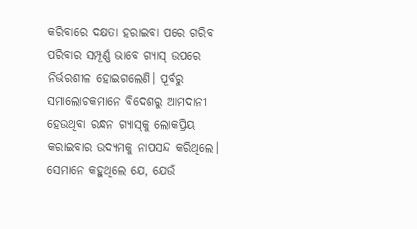କରିବାରେ ଦକ୍ଷତା ହରାଇବା ପରେ ଗରିବ ପରିବାର ସମ୍ପୂର୍ଣ୍ଣ ଭାବେ ଗ୍ୟାସ୍‌ ଉପରେ ନିର୍ଭରଶୀଳ ହୋଇଗଲେଣି। ପୂର୍ବରୁ ସମାଲୋଚକମାନେ ବିଦେଶରୁ ଆମଦାନୀ ହେଉଥିବା ରନ୍ଧନ ଗ୍ୟାସ୍‌କୁ ଲୋକପ୍ରିୟ କରାଇବାର ଉଦ୍ୟମକୁ ନାପସନ୍ଦ କରିଥିଲେ। ସେମାନେ କହୁଥିଲେ ଯେ, ଯେଉଁ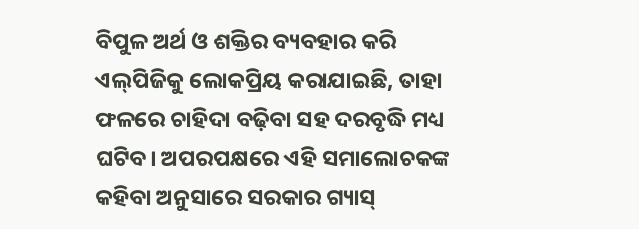ବିପୁଳ ଅର୍ଥ ଓ ଶକ୍ତିର ବ୍ୟବହାର କରି ଏଲ୍‌ପିଜିକୁ ଲୋକପ୍ରିୟ କରାଯାଇଛି, ତାହା ଫଳରେ ଚାହିଦା ବଢ଼ିବା ସହ ଦରବୃଦ୍ଧି ମଧ୍ୟ ଘଟିବ। ଅପରପକ୍ଷରେ ଏହି ସମାଲୋଚକଙ୍କ କହିବା ଅନୁସାରେ ସରକାର ଗ୍ୟାସ୍‌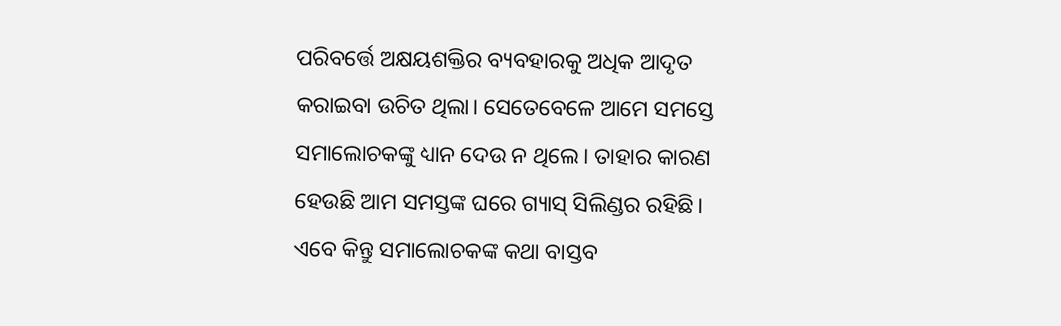ପରିବର୍ତ୍ତେ ଅକ୍ଷୟଶକ୍ତିର ବ୍ୟବହାରକୁ ଅଧିକ ଆଦୃତ କରାଇବା ଉଚିତ ଥିଲା। ସେତେବେଳେ ଆମେ ସମସ୍ତେ ସମାଲୋଚକଙ୍କୁ ଧ୍ୟାନ ଦେଉ ନ ଥିଲେ। ତାହାର କାରଣ ହେଉଛି ଆମ ସମସ୍ତଙ୍କ ଘରେ ଗ୍ୟାସ୍‌ ସିଲିଣ୍ଡର ରହିଛି। ଏବେ କିନ୍ତୁ ସମାଲୋଚକଙ୍କ କଥା ବାସ୍ତବ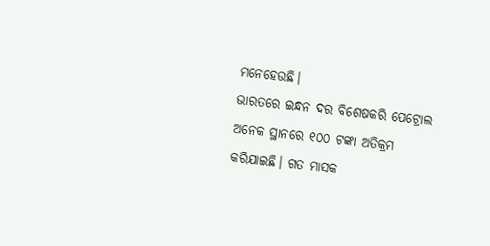ମନେହେଉଛି।
ଭାରତରେ ଇନ୍ଧନ ଦର ବିଶେଷକରି ପେଟ୍ରୋଲ ଅନେକ ସ୍ଥାନରେ ୧୦୦ ଟଙ୍କା ଅତିକ୍ରମ କରିଯାଇଛି। ଗତ ମାସକ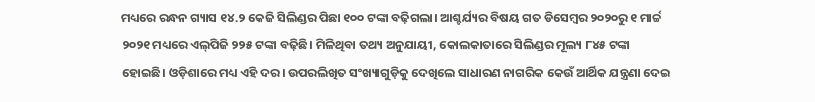ମଧ୍ୟରେ ରନ୍ଧନ ଗ୍ୟାସ ୧୪.୨ କେଜି ସିଲିଣ୍ଡର ପିଛା ୧୦୦ ଟଙ୍କା ବଢ଼ିଗଲା। ଆଶ୍ଚର୍ଯ୍ୟର ବିଷୟ ଗତ ଡିସେମ୍ବର ୨୦୨୦ରୁ ୧ ମାର୍ଚ୍ଚ ୨୦୨୧ ମଧ୍ୟରେ ଏଲ୍‌ପିଜି ୨୨୫ ଟଙ୍କା ବଢ଼ିଛି। ମିଳିଥିବା ତଥ୍ୟ ଅନୁଯାୟୀ, କୋଲକାତାରେ ସିଲିଣ୍ଡର ମୂଲ୍ୟ ୮୪୫ ଟଙ୍କା ହୋଇଛି। ଓଡ଼ିଶାରେ ମଧ୍ୟ ଏହି ଦର। ଉପରଲିଖିତ ସଂଖ୍ୟାଗୁଡ଼ିକୁ ଦେଖିଲେ ସାଧାରଣ ନାଗରିକ କେଉଁ ଆର୍ଥିକ ଯନ୍ତ୍ରଣା ଦେଇ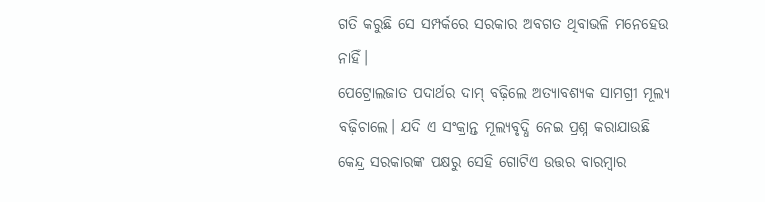ଗତି କରୁଛି ସେ ସମ୍ପର୍କରେ ସରକାର ଅବଗତ ଥିବାଭଳି ମନେହେଉ ନାହିଁ।
ପେଟ୍ରୋଲଜାତ ପଦାର୍ଥର ଦାମ୍‌ ବଢ଼ିଲେ ଅତ୍ୟାବଶ୍ୟକ ସାମଗ୍ରୀ ମୂଲ୍ୟ ବଢ଼ିଚାଲେ। ଯଦି ଏ ସଂକ୍ରାନ୍ତ ମୂଲ୍ୟବୃଦ୍ଧି ନେଇ ପ୍ରଶ୍ନ କରାଯାଉଛି କେନ୍ଦ୍ର ସରକାରଙ୍କ ପକ୍ଷରୁ ସେହି ଗୋଟିଏ ଉତ୍ତର ବାରମ୍ବାର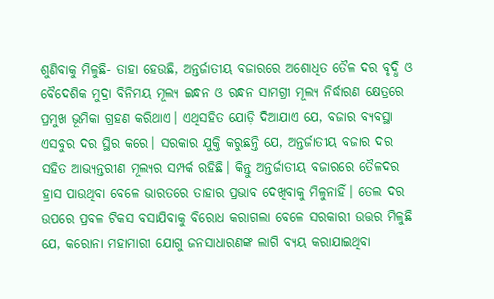ଶୁଣିବାକୁ ମିଳୁଛି- ତାହା ହେଉଛି, ଅନ୍ତର୍ଜାତୀୟ ବଜାରରେ ଅଶୋଧିତ ତୈଳ ଦର ବୃଦ୍ଧି ଓ ବୈଦେଶିକ ମୁଦ୍ରା ବିନିମୟ ମୂଲ୍ୟ ଇନ୍ଧନ ଓ ରନ୍ଧନ ସାମଗ୍ରୀ ମୂଲ୍ୟ ନିର୍ଦ୍ଧାରଣ କ୍ଷେତ୍ରରେ ପ୍ରମୁଖ ଭୂମିକା ଗ୍ରହଣ କରିଥାଏ। ଏଥିସହିତ ଯୋଡ଼ି ଦିଆଯାଏ ଯେ, ବଜାର ବ୍ୟବସ୍ଥା ଏସବୁର ଦର ସ୍ଥିର କରେ। ସରକାର ଯୁକ୍ତି କରୁଛନ୍ତି ଯେ, ଅନ୍ତର୍ଜାତୀୟ ବଜାର ଦର ସହିତ ଆଭ୍ୟନ୍ତରୀଣ ମୂଲ୍ୟର ସମ୍ପର୍କ ରହିଛି। କିନ୍ତୁ ଅନ୍ତର୍ଜାତୀୟ ବଜାରରେ ତୈଳଦର ହ୍ରାସ ପାଉଥିବା ବେଳେ ଭାରତରେ ତାହାର ପ୍ରଭାବ ଦେଖିବାକୁ ମିଳୁନାହିଁ। ତେଲ ଦର ଉପରେ ପ୍ରବଳ ଟିକସ ବସାଯିବାକୁ ବିରୋଧ କରାଗଲା ବେଳେ ସରକାରୀ ଉତ୍ତର ମିଳୁଛି ଯେ, କରୋନା ମହାମାରୀ ଯୋଗୁ ଜନସାଧାରଣଙ୍କ ଲାଗି ବ୍ୟୟ କରାଯାଇଥିବା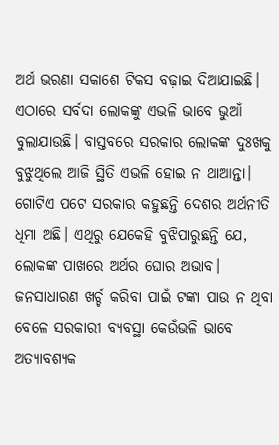ଅର୍ଥ ଭରଣା ସକାଶେ ଟିକସ ବଢ଼ାଇ ଦିଆଯାଇଛି। ଏଠାରେ ସର୍ବଦା ଲୋକଙ୍କୁ ଏଭଳି ଭାବେ ଭୁଆଁ ବୁଲାଯାଉଛି। ବାସ୍ତବରେ ସରକାର ଲୋକଙ୍କ ଦୁଃଖକୁ ବୁଝୁଥିଲେ ଆଜି ସ୍ଥିତି ଏଭଳି ହୋଇ ନ ଥାଆନ୍ତା। ଗୋଟିଏ ପଟେ ସରକାର କହୁଛନ୍ତି ଦେଶର ଅର୍ଥନୀତି ଧିମା ଅଛି। ଏଥିରୁ ଯେକେହି ବୁଝିପାରୁଛନ୍ତି ଯେ, ଲୋକଙ୍କ ପାଖରେ ଅର୍ଥର ଘୋର ଅଭାବ। ଜନସାଧାରଣ ଖର୍ଚ୍ଚ କରିବା ପାଇଁ ଟଙ୍କା ପାଉ ନ ଥିବା ବେଳେ ସରକାରୀ ବ୍ୟବସ୍ଥା କେଉଁଭଳି ଭାବେ ଅତ୍ୟାବଶ୍ୟକ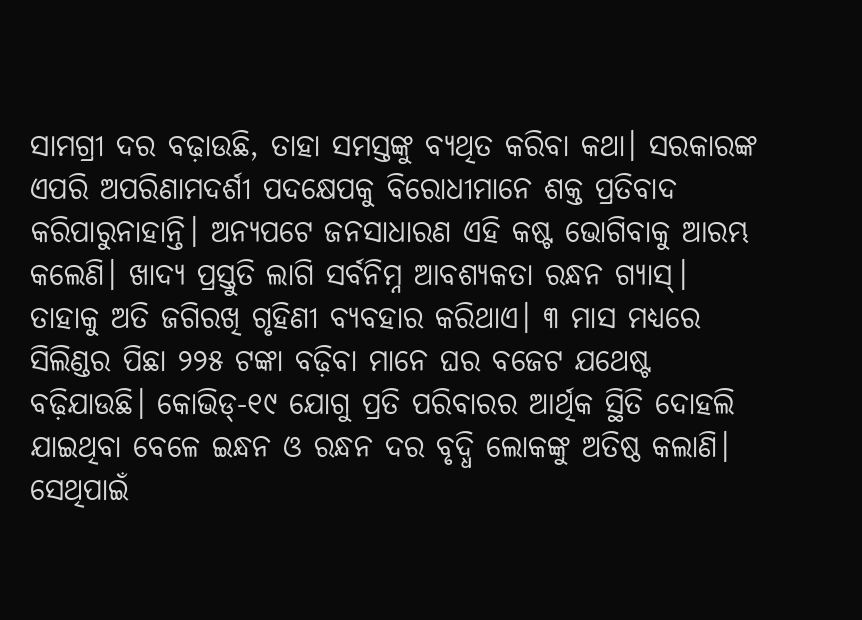ସାମଗ୍ରୀ ଦର ବଢ଼ାଉଛି, ତାହା ସମସ୍ତଙ୍କୁ ବ୍ୟଥିତ କରିବା କଥା। ସରକାରଙ୍କ ଏପରି ଅପରିଣାମଦର୍ଶୀ ପଦକ୍ଷେପକୁ ବିରୋଧୀମାନେ ଶକ୍ତ ପ୍ରତିବାଦ କରିପାରୁନାହାନ୍ତି। ଅନ୍ୟପଟେ ଜନସାଧାରଣ ଏହି କଷ୍ଟ ଭୋଗିବାକୁ ଆରମ୍ଭ କଲେଣି। ଖାଦ୍ୟ ପ୍ରସ୍ତୁତି ଲାଗି ସର୍ବନିମ୍ନ ଆବଶ୍ୟକତା ରନ୍ଧନ ଗ୍ୟାସ୍‌। ତାହାକୁ ଅତି ଜଗିରଖି ଗୃହିଣୀ ବ୍ୟବହାର କରିଥାଏ। ୩ ମାସ ମଧ୍ୟରେ ସିଲିଣ୍ଡର ପିଛା ୨୨୫ ଟଙ୍କା ବଢ଼ିବା ମାନେ ଘର ବଜେଟ ଯଥେଷ୍ଟ ବଢ଼ିଯାଉଛି। କୋଭିଡ୍‌-୧୯ ଯୋଗୁ ପ୍ରତି ପରିବାରର ଆର୍ଥିକ ସ୍ଥିତି ଦୋହଲି ଯାଇଥିବା ବେଳେ ଇନ୍ଧନ ଓ ରନ୍ଧନ ଦର ବୃଦ୍ଧି ଲୋକଙ୍କୁ ଅତିଷ୍ଠ କଲାଣି। ସେଥିପାଇଁ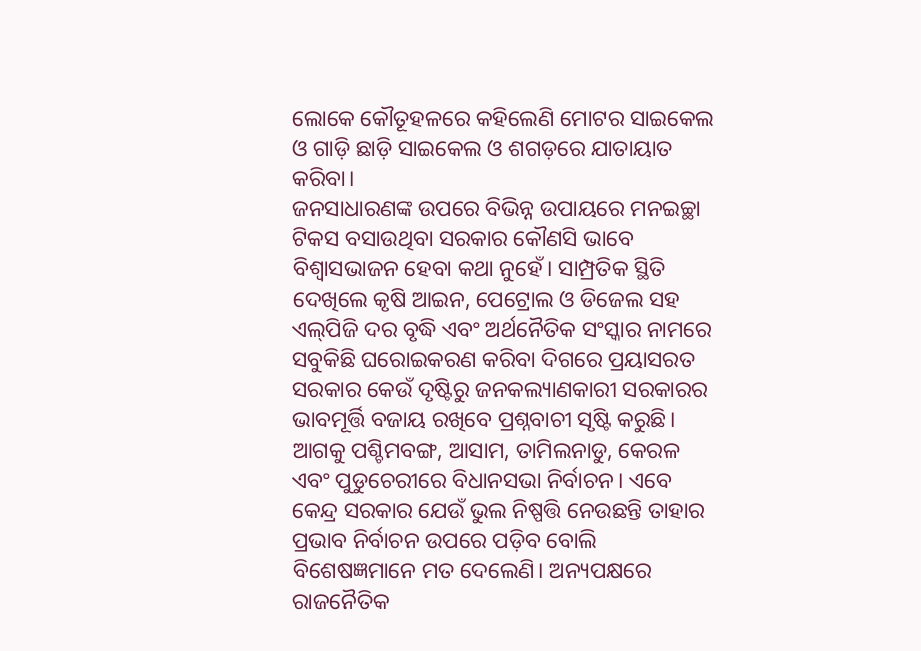ଲୋକେ କୌତୂହଳରେ କହିଲେଣି ମୋଟର ସାଇକେଲ ଓ ଗାଡ଼ି ଛାଡ଼ି ସାଇକେଲ ଓ ଶଗଡ଼ରେ ଯାତାୟାତ କରିବା।
ଜନସାଧାରଣଙ୍କ ଉପରେ ବିଭିନ୍ନ ଉପାୟରେ ମନଇଚ୍ଛା ଟିକସ ବସାଉଥିବା ସରକାର କୌଣସି ଭାବେ ବିଶ୍ୱାସଭାଜନ ହେବା କଥା ନୁହେଁ। ସାମ୍ପ୍ରତିକ ସ୍ଥିତି ଦେଖିଲେ କୃଷି ଆଇନ, ପେଟ୍ରୋଲ ଓ ଡିଜେଲ ସହ ଏଲ୍‌ପିଜି ଦର ବୃଦ୍ଧି ଏବଂ ଅର୍ଥନୈତିକ ସଂସ୍କାର ନାମରେ ସବୁକିଛି ଘରୋଇକରଣ କରିବା ଦିଗରେ ପ୍ରୟାସରତ ସରକାର କେଉଁ ଦୃଷ୍ଟିରୁ ଜନକଲ୍ୟାଣକାରୀ ସରକାରର ଭାବମୂର୍ତ୍ତି ବଜାୟ ରଖିବେ ପ୍ରଶ୍ନବାଚୀ ସୃଷ୍ଟି କରୁଛି। ଆଗକୁ ପଶ୍ଚିମବଙ୍ଗ, ଆସାମ, ତାମିଲନାଡୁ, କେରଳ ଏବଂ ପୁଡୁଚେରୀରେ ବିଧାନସଭା ନିର୍ବାଚନ। ଏବେ କେନ୍ଦ୍ର ସରକାର ଯେଉଁ ଭୁଲ ନିଷ୍ପତ୍ତି ନେଉଛନ୍ତି ତାହାର ପ୍ରଭାବ ନିର୍ବାଚନ ଉପରେ ପଡ଼ିବ ବୋଲି ବିଶେଷଜ୍ଞମାନେ ମତ ଦେଲେଣି। ଅନ୍ୟପକ୍ଷରେ ରାଜନୈତିକ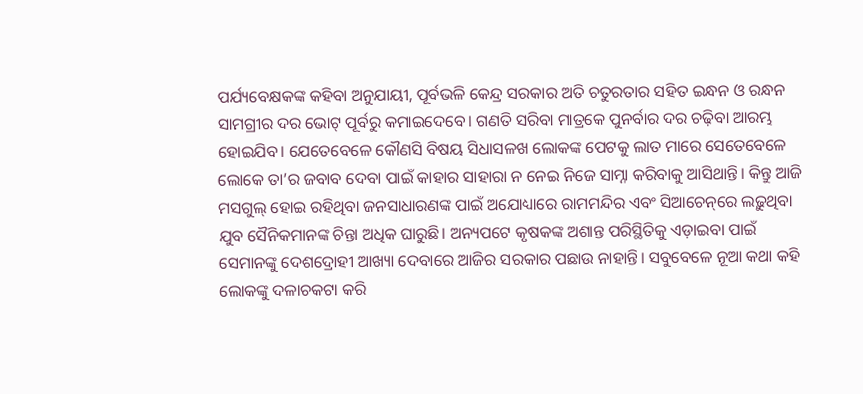ପର୍ଯ୍ୟବେକ୍ଷକଙ୍କ କହିବା ଅନୁଯାୟୀ, ପୂର୍ବଭଳି କେନ୍ଦ୍ର ସରକାର ଅତି ଚତୁରତାର ସହିତ ଇନ୍ଧନ ଓ ରନ୍ଧନ ସାମଗ୍ରୀର ଦର ଭୋଟ୍‌ ପୂର୍ବରୁ କମାଇଦେବେ। ଗଣତି ସରିବା ମାତ୍ରକେ ପୁନର୍ବାର ଦର ଚଢ଼ିବା ଆରମ୍ଭ ହୋଇଯିବ। ଯେତେବେଳେ କୌଣସି ବିଷୟ ସିଧାସଳଖ ଲୋକଙ୍କ ପେଟକୁ ଲାତ ମାରେ ସେତେବେଳେ ଲୋକେ ତା’ର ଜବାବ ଦେବା ପାଇଁ କାହାର ସାହାରା ନ ନେଇ ନିଜେ ସାମ୍ନା କରିବାକୁ ଆସିଥାନ୍ତି। କିନ୍ତୁ ଆଜି ମସଗୁଲ୍‌ ହୋଇ ରହିଥିବା ଜନସାଧାରଣଙ୍କ ପାଇଁ ଅଯୋଧ୍ୟାରେ ରାମମନ୍ଦିର ଏବଂ ସିଆଚେନ୍‌ରେ ଲଢ଼ୁଥିବା ଯୁବ ସୈନିକମାନଙ୍କ ଚିନ୍ତା ଅଧିକ ଘାରୁଛି। ଅନ୍ୟପଟେ କୃଷକଙ୍କ ଅଶାନ୍ତ ପରିସ୍ଥିତିକୁ ଏଡ଼ାଇବା ପାଇଁ ସେମାନଙ୍କୁ ଦେଶଦ୍ରୋହୀ ଆଖ୍ୟା ଦେବାରେ ଆଜିର ସରକାର ପଛାଉ ନାହାନ୍ତି। ସବୁବେଳେ ନୂଆ କଥା କହି ଲୋକଙ୍କୁ ଦଳାଚକଟା କରି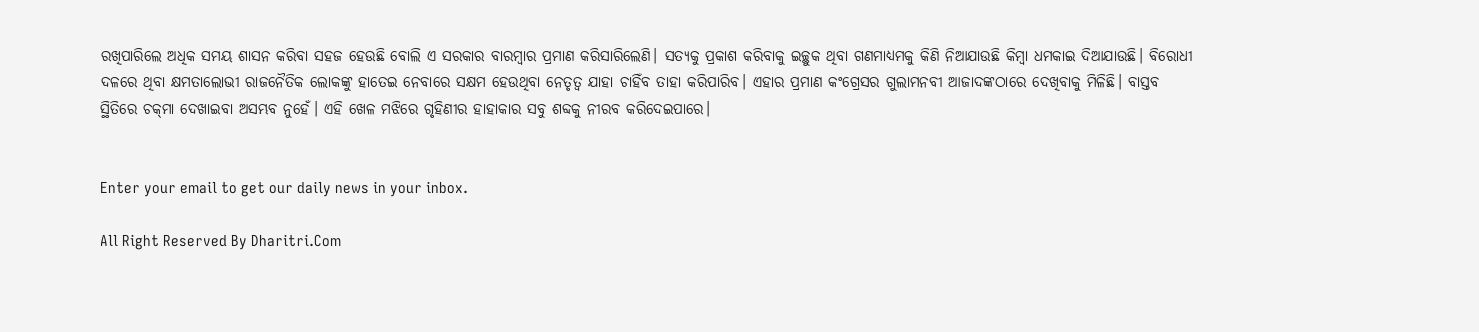ରଖିପାରିଲେ ଅଧିକ ସମୟ ଶାସନ କରିବା ସହଜ ହେଉଛି ବୋଲି ଏ ସରକାର ବାରମ୍ବାର ପ୍ରମାଣ କରିସାରିଲେଣି। ସତ୍ୟକୁ ପ୍ରକାଶ କରିବାକୁ ଇଚ୍ଛୁକ ଥିବା ଗଣମାଧ୍ୟମକୁ କିଣି ନିଆଯାଉଛି କିମ୍ବା ଧମକାଇ ଦିଆଯାଉଛି। ବିରୋଧୀ ଦଳରେ ଥିବା କ୍ଷମତାଲୋଭୀ ରାଜନୈତିକ ଲୋକଙ୍କୁ ହାତେଇ ନେବାରେ ସକ୍ଷମ ହେଉଥିବା ନେତୃତ୍ୱ ଯାହା ଚାହିଁବ ତାହା କରିପାରିବ। ଏହାର ପ୍ରମାଣ କଂଗ୍ରେସର ଗୁଲାମନବୀ ଆଜାଦଙ୍କଠାରେ ଦେଖିବାକୁ ମିଳିଛି। ବାସ୍ତବ ସ୍ଥିତିରେ ଚକ୍‌ମା ଦେଖାଇବା ଅସମ୍ଭବ ନୁହେଁ। ଏହି ଖେଳ ମଝିରେ ଗୃହିଣୀର ହାହାକାର ସବୁ ଶବ୍ଦକୁ ନୀରବ କରିଦେଇପାରେ।


Enter your email to get our daily news in your inbox.

All Right Reserved By Dharitri.Com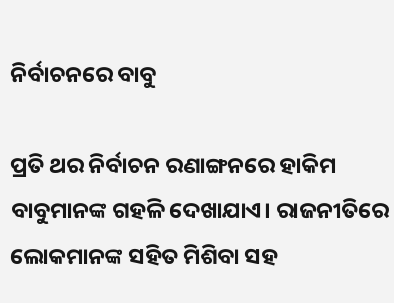ନିର୍ବାଚନରେ ବାବୁ

ପ୍ରତି ଥର ନିର୍ବାଚନ ରଣାଙ୍ଗନରେ ହାକିମ ବାବୁମାନଙ୍କ ଗହଳି ଦେଖାଯାଏ। ରାଜନୀତିରେ ଲୋକମାନଙ୍କ ସହିତ ମିଶିବା ସହ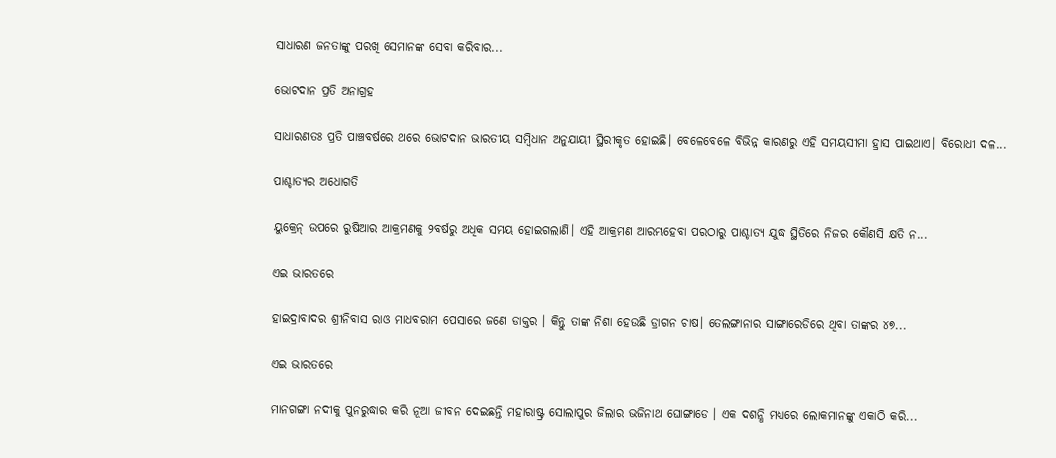ସାଧାରଣ ଜନତାଙ୍କୁ ପରଖି ସେମାନଙ୍କ ସେବା କରିବାର...

ଭୋଟଦାନ ପ୍ରତି ଅନାଗ୍ରହ

ସାଧାରଣତଃ ପ୍ରତି ପାଞ୍ଚବର୍ଷରେ ଥରେ ଭୋଟଦାନ ଭାରତୀୟ ସମ୍ବିଧାନ ଅନୁଯାୟୀ ସ୍ଥିରୀକୃତ ହୋଇଛି। ବେଳେବେଳେ ବିଭିନ୍ନ କାରଣରୁ ଏହି ସମୟସୀମା ହ୍ରାସ ପାଇଥାଏ। ବିରୋଧୀ ଦଳ...

ପାଶ୍ଚାତ୍ୟର ଅଧୋଗତି

ୟୁକ୍ରେନ୍‌ ଉପରେ ରୁଷିଆର ଆକ୍ରମଣକୁ ୨ବର୍ଷରୁ ଅଧିକ ସମୟ ହୋଇଗଲାଣି। ଏହି ଆକ୍ରମଣ ଆରମ୍ଭହେବା ପରଠାରୁ ପାଶ୍ଚାତ୍ୟ ଯୁଦ୍ଧ ସ୍ଥିତିରେ ନିଜର କୌଣସି କ୍ଷତି ନ...

ଏଇ ଭାରତରେ

ହାଇଦ୍ରାବାଦର ଶ୍ରୀନିବାସ ରାଓ ମାଧବରାମ ପେସାରେ ଜଣେ ଡାକ୍ତର । କିନ୍ତୁ ତାଙ୍କ ନିଶା ହେଉଛି ଡ୍ରାଗନ ଚାଷ। ତେଲଙ୍ଗାନାର ସାଙ୍ଗାରେଡିରେ ଥିବା ତାଙ୍କର ୪୭...

ଏଇ ଭାରତରେ

ମାନଗଙ୍ଗା ନଦୀକୁ ପୁନରୁଦ୍ଧାର କରି ନୂଆ ଜୀବନ ଦେଇଛନ୍ତି ମହାରାଷ୍ଟ୍ର ସୋଲାପୁର ଜିଲାର ଭଜିନାଥ ଘୋଙ୍ଗାଡେ । ଏକ ଦଶନ୍ଧି ମଧ୍ୟରେ ଲୋକମାନଙ୍କୁ ଏକାଠି କରି...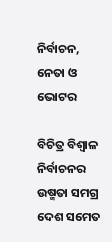ନିର୍ବାଚନ, ନେତା ଓ ଭୋଟର

ବିଚିତ୍ର ବିଶ୍ୱାଳ     ନିର୍ବାଚନର ଉଷ୍ମତା ସମଗ୍ର ଦେଶ ସମେତ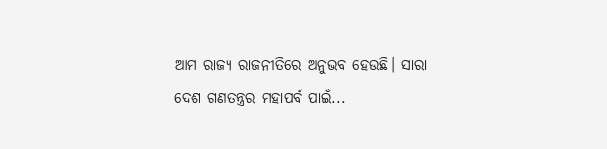ଆମ ରାଜ୍ୟ ରାଜନୀତିରେ ଅନୁଭବ ହେଉଛି। ସାରା ଦେଶ ଗଣତନ୍ତ୍ରର ମହାପର୍ବ ପାଇଁ...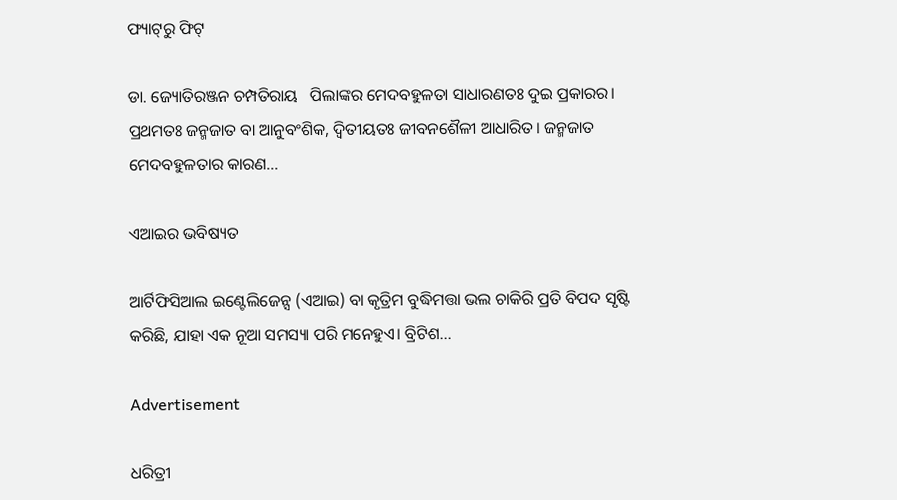ଫ୍ୟାଟ୍‌ରୁ ଫିଟ୍‌

ଡା. ଜ୍ୟୋତିରଞ୍ଜନ ଚମ୍ପତିରାୟ   ପିଲାଙ୍କର ମେଦବହୁଳତା ସାଧାରଣତଃ ଦୁଇ ପ୍ରକାରର। ପ୍ରଥମତଃ ଜନ୍ମଜାତ ବା ଆନୁବଂଶିକ, ଦ୍ୱିତୀୟତଃ ଜୀବନଶୈଳୀ ଆଧାରିତ। ଜନ୍ମଜାତ ମେଦବହୁଳତାର କାରଣ...

ଏଆଇର ଭବିଷ୍ୟତ

ଆର୍ଟିଫିସିଆଲ ଇଣ୍ଟେଲିଜେନ୍ସ (ଏଆଇ) ବା କୃତ୍ରିମ ବୁଦ୍ଧିମତ୍ତା ଭଲ ଚାକିରି ପ୍ରତି ବିପଦ ସୃଷ୍ଟି କରିଛି, ଯାହା ଏକ ନୂଆ ସମସ୍ୟା ପରି ମନେହୁଏ। ବ୍ରିଟିଶ...

Advertisement

ଧରିତ୍ରୀ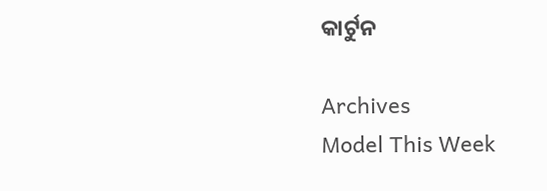କାର୍ଟୁନ

Archives
Model This Week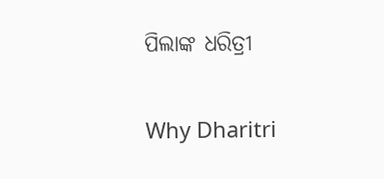ପିଲାଙ୍କ ଧରିତ୍ରୀ

Why Dharitri